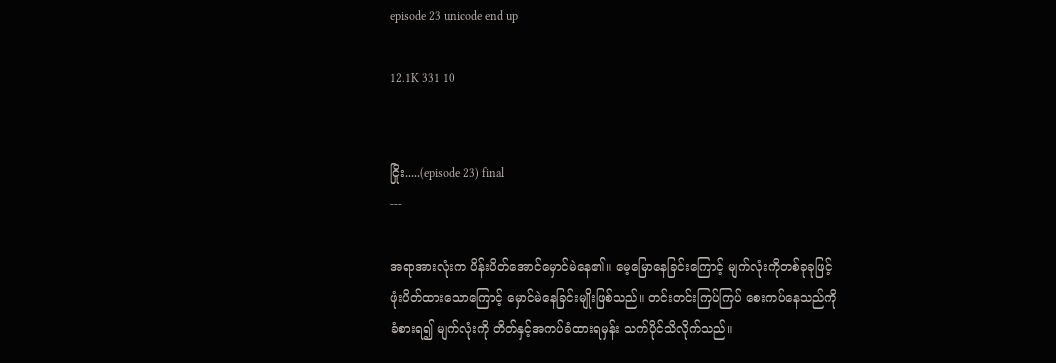episode 23 unicode end up

12.1K 331 10


ငြိုး.....(episode 23) final
---

အရာအားလုံးက ပိန်းပိတ်အောင်မှောင်မဲနေ၏။ မေ့မြောနေခြင်းကြောင့် မျက်လုံးကိုတစ်ခုခုဖြင့် ဖုံးပိတ်ထားသောကြောင့် မှောင်မဲနေခြင်းမျိုးဖြစ်သည်။ တင်းတင်းကြပ်ကြပ် စေးကပ်နေသည်ကိုခံစားရ၍ မျက်လုံးကို တိတ်နှင့်အကပ်ခံထားရမှန်း သက်ပိုင်သိလိုက်သည်။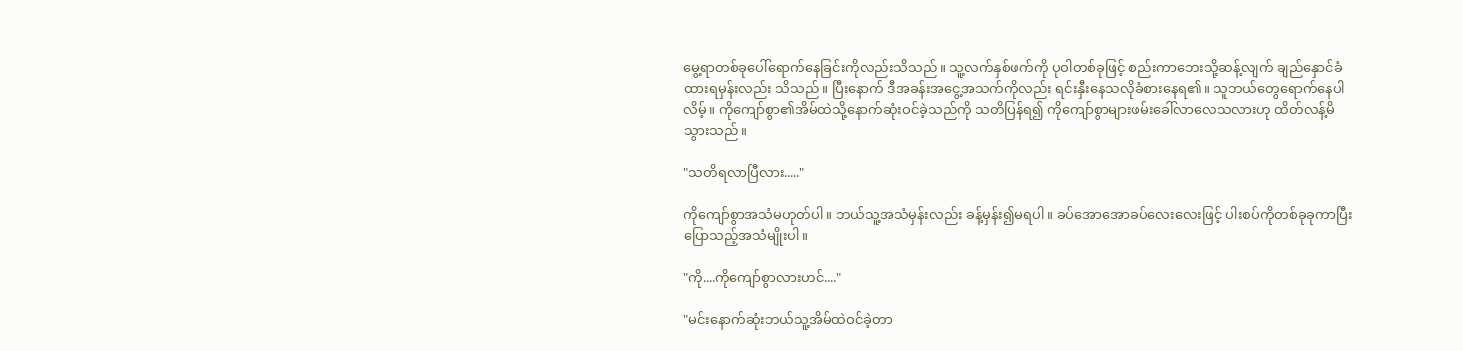မွေ့ရာတစ်ခုပေါ်ရောက်နေခြင်းကိုလည်းသိသည်။ သူ့လက်နှစ်ဖက်ကို ပုဝါတစ်ခုဖြင့် စည်းကာဘေးသို့ဆန့်လျက် ချည်နှောင်ခံထားရမှန်းလည်း သိသည်။ ပြီးနောက် ဒီအခန်းအငွေ့အသက်ကိုလည်း ရင်းနှီးနေသလိုခံစားနေရ၏။ သူဘယ်တွေရောက်နေပါလိမ့်။ ကိုကျော်စွာ၏အိမ်ထဲသို့နောက်ဆုံးဝင်ခဲ့သည်ကို သတိပြန်ရ၍ ကိုကျော်စွာများဖမ်းခေါ်လာလေသလားဟု ထိတ်လန့်မိသွားသည်။

"သတိရလာပြီလား....."

ကိုကျော်စွာအသံမဟုတ်ပါ။ ဘယ်သူ့အသံမှန်းလည်း ခန့်မှန်း၍မရပါ။ ခပ်အောအောခပ်လေးလေးဖြင့် ပါးစပ်ကိုတစ်ခုခုကာပြီး ပြောသည့်အသံမျိုးပါ။

"ကို....ကိုကျော်စွာလားဟင်...."

"မင်းနောက်ဆုံးဘယ်သူ့အိမ်ထဲဝင်ခဲ့တာ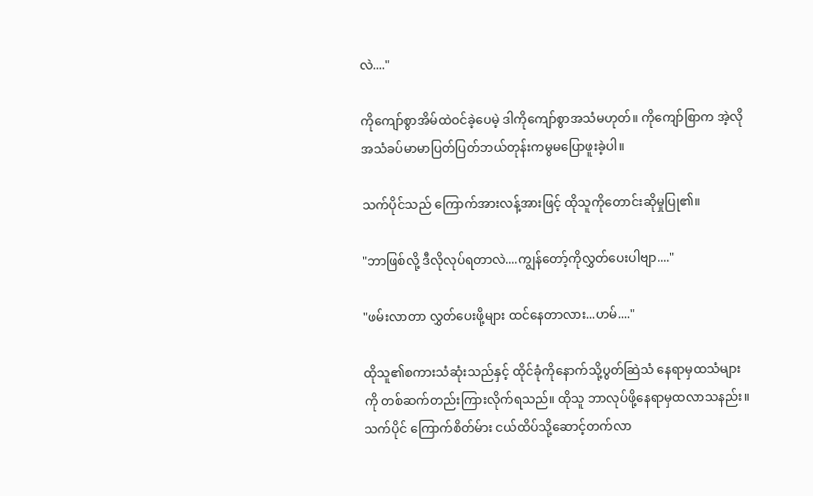လဲ...."

ကိုကျော်စွာအိမ်ထဲဝင်ခဲ့ပေမဲ့ ဒါကိုကျော်စွာအသံမဟုတ်။ ကိုကျော်စြာက အဲ့လိုအသံခပ်မာမာပြတ်ပြတ်ဘယ်တုန်းကမွမပြောဖူးခဲ့ပါ။

သက်ပိုင်သည် ကြောက်အားလန့်အားဖြင့် ထိုသူကိုတောင်းဆိုမှုပြု၏။

"ဘာဖြစ်လို့ ဒီလိုလုပ်ရတာလဲ....ကျွန်တော့်ကိုလွှတ်ပေးပါဗျာ...."

"ဖမ်းလာတာ လွှတ်ပေးဖို့များ ထင်နေတာလား...ဟမ်...."

ထိုသူ၏စကားသံဆုံးသည်နှင့် ထိုင်ခုံကိုနောက်သို့ပွတ်ဆြဲသံ နေရာမှထသံများကို တစ်ဆက်တည်းကြားလိုက်ရသည်။ ထိုသူ ဘာလုပ်ဖို့နေရာမှထလာသနည်း။ သက်ပိုင် ကြောက်စိတ်မ်ား ငယ်ထိပ်သို့ဆောင့်တက်လာ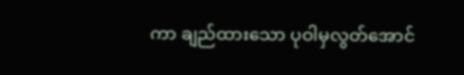ကာ ချည်ထားသော ပုဝါမှလွတ်အောင်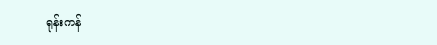ရုန်းကန်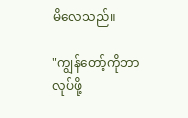မိလေသည်။

"ကျွန်တော့်ကိုဘာလုပ်ဖို့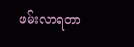ဖမ်းလာရတာ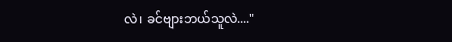လဲ၊ ခင်ဗျားဘယ်သူလဲ...."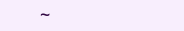~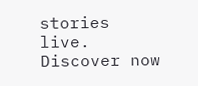stories live. Discover now